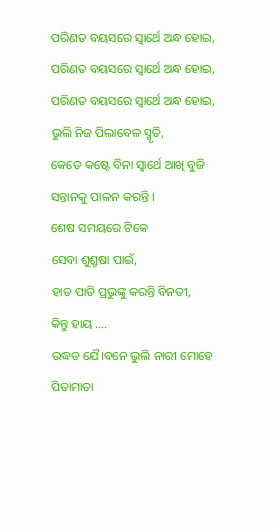ପରିଣତ ବୟସରେ ସ୍ଵାର୍ଥେ ଅନ୍ଧ ହୋଇ,
ପରିଣତ ବୟସରେ ସ୍ଵାର୍ଥେ ଅନ୍ଧ ହୋଇ,
ପରିଣତ ବୟସରେ ସ୍ଵାର୍ଥେ ଅନ୍ଧ ହୋଇ,
ଭୁଲି ନିଜ ପିଲାବେଳ ସ୍ମୃତି,
କେତେ କଷ୍ଟେ ବିନା ସ୍ଵାର୍ଥେ ଆଖି ବୁଜି
ସନ୍ତାନକୁ ପାଳନ କରନ୍ତି ।
ଶେଷ ସମୟରେ ଟିକେ
ସେବା ଶୁଶ୍ରୃଷା ପାଇଁ,
ହାତ ପାତି ପ୍ରଭୁଙ୍କୁ କରନ୍ତି ବିନତୀ,
କିନ୍ତୁ ହାୟ ....
ଉଦ୍ଧତ ଯୈ।ବନେ ଭୁଲି ନାରୀ ମୋହେ
ପିତାମାତା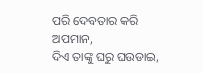ପରି ଦେବତାର କରି ଅପମାନ,
ଦିଏ ତାଙ୍କୁ ଘରୁ ଘଉଡାଇ,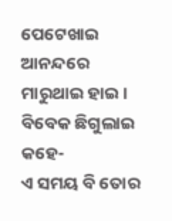ପେଟେଖାଇ ଆନନ୍ଦରେ
ମାରୁଥାଇ ହାଇ।
ବିବେକ ଛିଗୁଲାଇ କହେ-
ଏ ସମୟ ବି ତୋର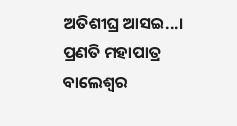ଅତିଶୀଘ୍ର ଆସଇ...।
ପ୍ରଣତି ମହାପାତ୍ର
ବାଲେଶ୍ୱର